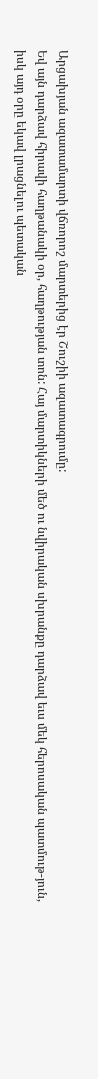Արցախյան ազատամարտի վճռորոշ մարտերից էր Շուշիի ազատագրումը:
Եվ այն դարձավ հիրավի հաղթանակի օր, հաղթության տոն: Հայ մարտիկների մեծ ու նվիրական սխրանքը դարձավ եւս մեկ հերոսական պատմութ-յուն, իսկ այդ օրը եկավ լրացնելու պետական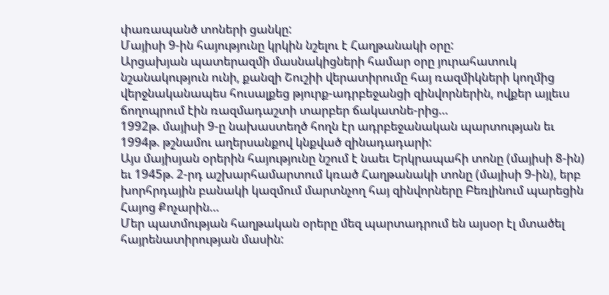փառապանծ տոների ցանկը:
Մայիսի 9-ին հայությունը կրկին նշելու է Հաղթանակի օրը:
Արցախյան պատերազմի մասնակիցների համար օրը յուրահատուկ նշանակություն ունի, քանզի Շուշիի վերատիրումը հայ ռազմիկների կողմից վերջնականապես հուսալքեց թյուրք-ադրբեջանցի զինվորներին, ովքեր այլեւս ճողոպրում էին ռազմադաշտի տարբեր ճակատնե-րից…
1992թ. մայիսի 9-ը նախաստեղծ հողն էր ադրբեջանական պարտության եւ 1994թ. թշնամու աղերսանքով կնքված զինադադարի:
Այս մայիսյան օրերին հայությունը նշում է նաեւ Երկրապահի տոնը (մայիսի 8-ին) եւ 1945թ. 2-րդ աշխարհամարտում կռած Հաղթանակի տոնը (մայիսի 9-ին), երբ խորհրդային բանակի կազմում մարտնչող հայ զինվորները Բեռլինում պարեցին Հայոց Քոչարին…
Մեր պատմության հաղթական օրերը մեզ պարտադրում են այսօր էլ մտածել հայրենատիրության մասին: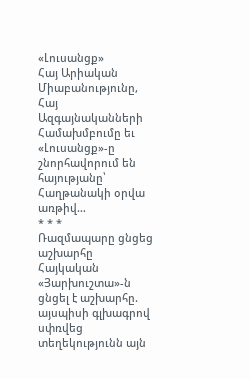«Լուսանցք»
Հայ Արիական Միաբանությունը, Հայ Ազգայնականների Համախմբումը եւ «Լուսանցք»-ը շնորհավորում են հայությանը՝ Հաղթանակի օրվա առթիվ…
* * *
Ռազմապարը ցնցեց աշխարհը
Հայկական «Յարխուշտա»-ն ցնցել է աշխարհը. այսպիսի գլխագրով սփռվեց տեղեկությունն այն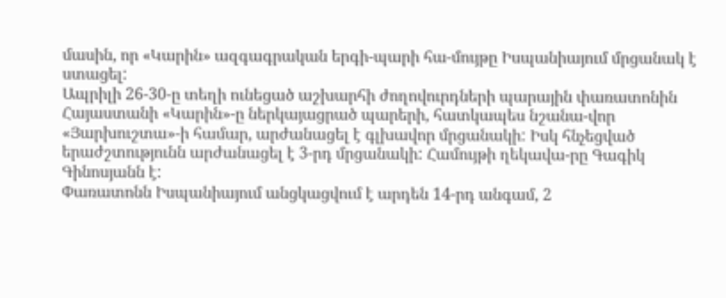մասին, որ «Կարին» ազգագրական երգի-պարի հա-մույթը Իսպանիայում մրցանակ է ստացել:
Ապրիլի 26-30-ը տեղի ունեցած աշխարհի ժողովուրդների պարային փառատոնին Հայաստանի «Կարին»-ը ներկայացրած պարերի, հատկապես նշանա-վոր «Յարխուշտա»-ի համար, արժանացել է գլխավոր մրցանակի: Իսկ հնչեցված երաժշտությունն արժանացել է 3-րդ մրցանակի: Համույթի ղեկավա-րը Գագիկ Գինոսյանն է:
Փառատոնն Իսպանիայում անցկացվում է արդեն 14-րդ անգամ, 2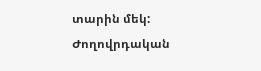տարին մեկ: Ժողովրդական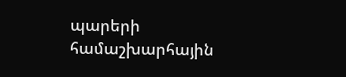պարերի համաշխարհային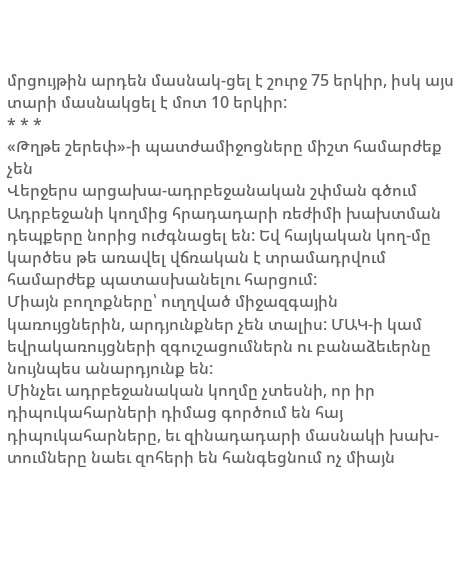մրցույթին արդեն մասնակ-ցել է շուրջ 75 երկիր, իսկ այս տարի մասնակցել է մոտ 10 երկիր:
* * *
«Թղթե շերեփ»-ի պատժամիջոցները միշտ համարժեք չեն
Վերջերս արցախա-ադրբեջանական շփման գծում Ադրբեջանի կողմից հրադադարի ռեժիմի խախտման դեպքերը նորից ուժգնացել են: Եվ հայկական կող-մը կարծես թե առավել վճռական է տրամադրվում համարժեք պատասխանելու հարցում:
Միայն բողոքները՝ ուղղված միջազգային կառույցներին, արդյունքներ չեն տալիս: ՄԱԿ-ի կամ եվրակառույցների զգուշացումներն ու բանաձեւերնը նույնպես անարդյունք են:
Մինչեւ ադրբեջանական կողմը չտեսնի, որ իր դիպուկահարների դիմաց գործում են հայ դիպուկահարները, եւ զինադադարի մասնակի խախ-տումները նաեւ զոհերի են հանգեցնում ոչ միայն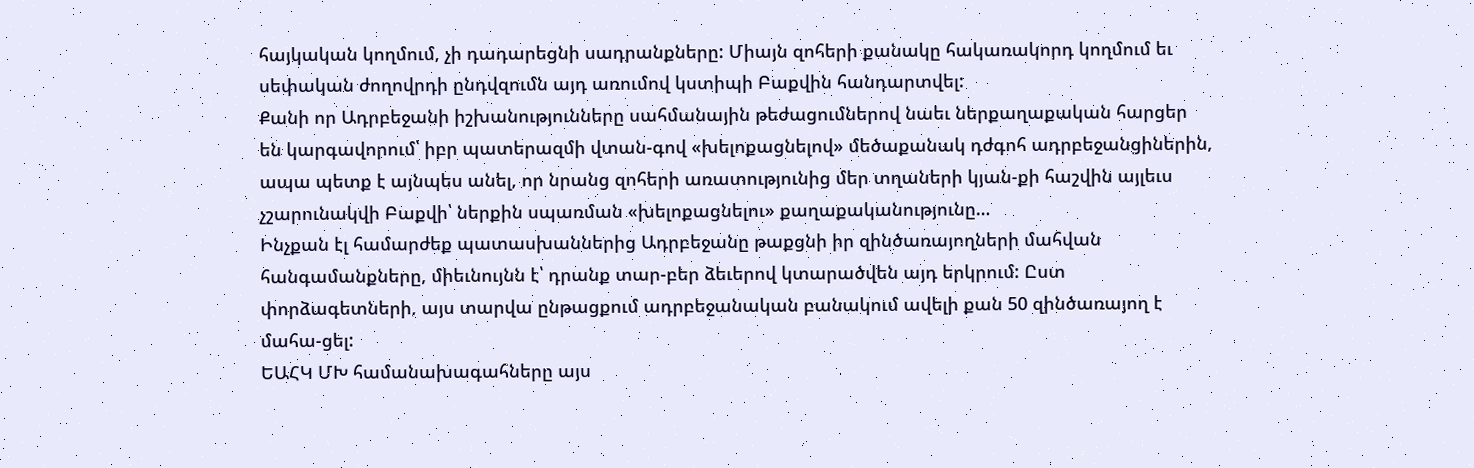հայկական կողմում, չի դադարեցնի սադրանքները: Միայն զոհերի քանակը հակառակորդ կողմում եւ սեփական ժողովրդի ընդվզումն այդ առումով կստիպի Բաքվին հանդարտվել:
Քանի որ Ադրբեջանի իշխանությունները սահմանային թեժացումներով նաեւ ներքաղաքական հարցեր են կարգավորում՝ իբր պատերազմի վտան-գով «խելոքացնելով» մեծաքանակ դժգոհ ադրբեջանցիներին, ապա պետք է այնպես անել, որ նրանց զոհերի առատությունից մեր տղաների կյան-քի հաշվին այլեւս չշարունակվի Բաքվի՝ ներքին սպառման «խելոքացնելու» քաղաքականությունը…
Ինչքան էլ համարժեք պատասխաններից Ադրբեջանը թաքցնի իր զինծառայողների մահվան հանգամանքները, միեւնույնն է՝ դրանք տար-բեր ձեւերով կտարածվեն այդ երկրում: Ըստ փորձագետների, այս տարվա ընթացքում ադրբեջանական բանակում ավելի քան 50 զինծառայող է մահա-ցել:
ԵԱՀԿ ՄԽ համանախագահները այս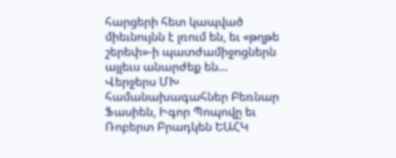հարցերի հետ կապված միեւնույնն է լռում են, եւ «թղթե շերեփ»-ի պատժամիջոցներն այլեւս անարժեք են…
Վերջերս ՄԽ համանախագահներ Բեռնար Ֆասիեն, Իգոր Պոպովը եւ Ռոբերտ Բրադկեն ԵԱՀԿ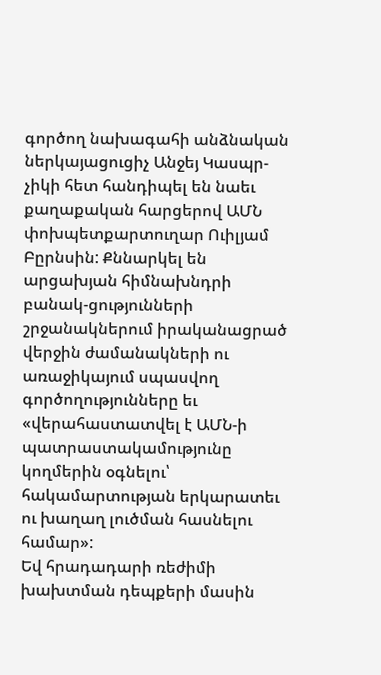գործող նախագահի անձնական ներկայացուցիչ Անջեյ Կասպր-չիկի հետ հանդիպել են նաեւ քաղաքական հարցերով ԱՄՆ փոխպետքարտուղար Ուիլյամ Բըրնսին: Քննարկել են արցախյան հիմնախնդրի բանակ-ցությունների շրջանակներում իրականացրած վերջին ժամանակների ու առաջիկայում սպասվող գործողությունները եւ «վերահաստատվել է ԱՄՆ-ի պատրաստակամությունը կողմերին օգնելու՝ հակամարտության երկարատեւ ու խաղաղ լուծման հասնելու համար»:
Եվ հրադադարի ռեժիմի խախտման դեպքերի մասին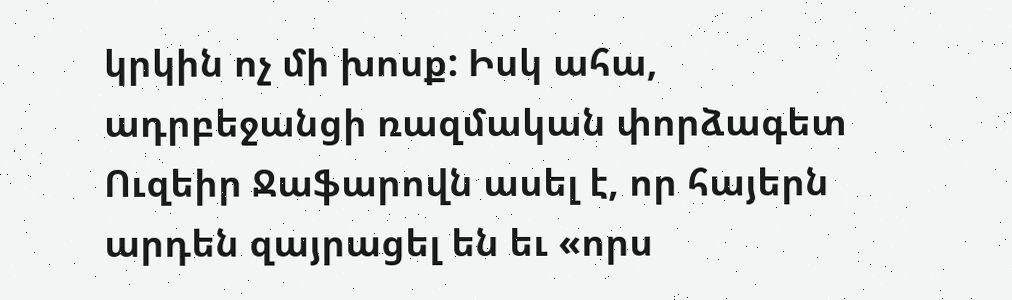կրկին ոչ մի խոսք: Իսկ ահա, ադրբեջանցի ռազմական փորձագետ Ուզեիր Ջաֆարովն ասել է, որ հայերն արդեն զայրացել են եւ «որս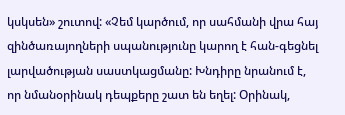կսկսեն» շուտով: «Չեմ կարծում, որ սահմանի վրա հայ զինծառայողների սպանությունը կարող է հան-գեցնել լարվածության սաստկացմանը: Խնդիրը նրանում է, որ նմանօրինակ դեպքերը շատ են եղել: Օրինակ,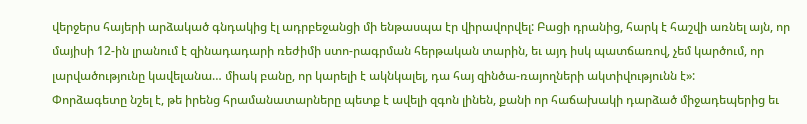վերջերս հայերի արձակած գնդակից էլ ադրբեջանցի մի ենթասպա էր վիրավորվել: Բացի դրանից, հարկ է հաշվի առնել այն, որ մայիսի 12-ին լրանում է զինադադարի ռեժիմի ստո-րագրման հերթական տարին, եւ այդ իսկ պատճառով, չեմ կարծում, որ լարվածությունը կավելանա… միակ բանը, որ կարելի է ակնկալել, դա հայ զինծա-ռայողների ակտիվությունն է»:
Փորձագետը նշել է, թե իրենց հրամանատարները պետք է ավելի զգոն լինեն, քանի որ հաճախակի դարձած միջադեպերից եւ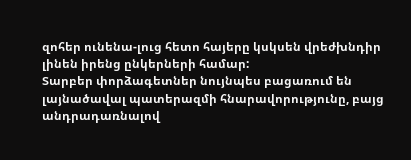զոհեր ունենա-լուց հետո հայերը կսկսեն վրեժխնդիր լինեն իրենց ընկերների համար:
Տարբեր փորձագետներ նույնպես բացառում են լայնածավալ պատերազմի հնարավորությունը, բայց անդրադառնալով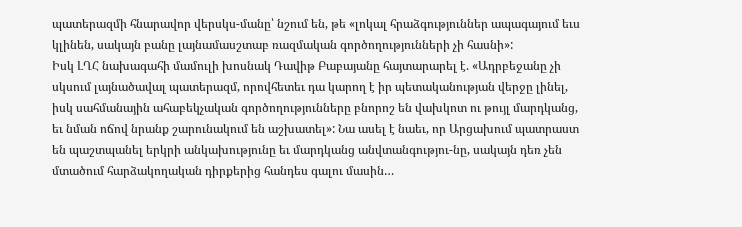պատերազմի հնարավոր վերսկս-մանը՝ նշում են, թե «լոկալ հրաձգություններ ապագայում եւս կլինեն, սակայն բանը լայնամասշտաբ ռազմական գործողությունների չի հասնի»:
Իսկ ԼՂՀ նախագահի մամուլի խոսնակ Դավիթ Բաբայանը հայտարարել է. «Ադրբեջանը չի սկսում լայնածավալ պատերազմ, որովհետեւ դա կարող է իր պետականության վերջը լինել, իսկ սահմանային ահաբեկչական գործողությունները բնորոշ են վախկոտ ու թույլ մարդկանց, եւ նման ոճով նրանք շարունակում են աշխատել»: Նա ասել է նաեւ, որ Արցախում պատրաստ են պաշտպանել երկրի անկախությունը եւ մարդկանց անվտանգությու-նը, սակայն դեռ չեն մտածում հարձակողական դիրքերից հանդես գալու մասին…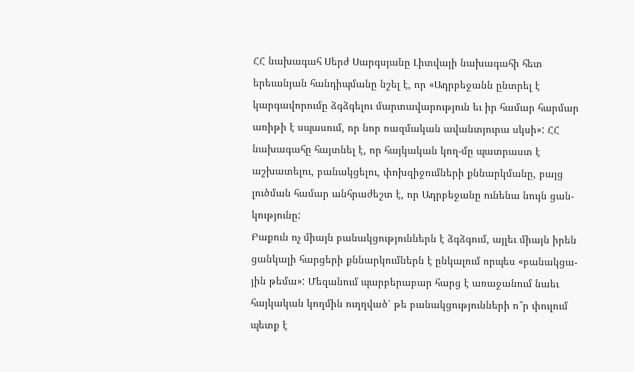ՀՀ նախագահ Սերժ Սարգսյանը Լիտվայի նախագահի հետ երեւանյան հանդիպմանը նշել է, որ «Ադրբեջանն ընտրել է կարգավորումը ձգձգելու մարտավարություն եւ իր համար հարմար առիթի է սպասում, որ նոր ռազմական ավանտյուրա սկսի»: ՀՀ նախագահը հայտնել է, որ հայկական կող-մը պատրաստ է աշխատելու, բանակցելու, փոխզիջումների քննարկմանը, բայց լուծման համար անհրաժեշտ է, որ Ադրբեջանը ունենա նույն ցան-կությունը:
Բաքուն ոչ միայն բանակցություններն է ձգձգում, այլեւ միայն իրեն ցանկալի հարցերի քննարկումներն է ընկալում որպես «բանակցա-յին թեմա»: Մեզանում պարբերաբար հարց է առաջանում նաեւ հայկական կողմին ուղղված՝ թե բանակցությունների ո՞ր փուլում պետք է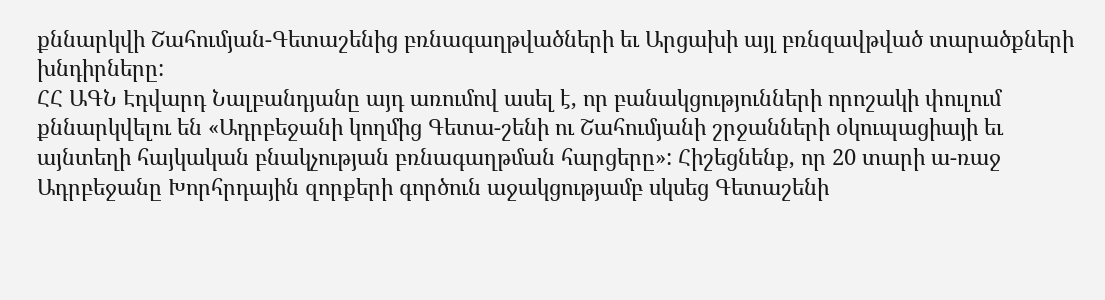քննարկվի Շահումյան-Գետաշենից բռնագաղթվածների եւ Արցախի այլ բռնզավթված տարածքների խնդիրները:
ՀՀ ԱԳՆ Էդվարդ Նալբանդյանը այդ առումով ասել է, որ բանակցությունների որոշակի փուլում քննարկվելու են «Ադրբեջանի կողմից Գետա-շենի ու Շահումյանի շրջանների օկուպացիայի եւ այնտեղի հայկական բնակչության բռնագաղթման հարցերը»: Հիշեցնենք, որ 20 տարի ա-ռաջ Ադրբեջանը Խորհրդային զորքերի գործուն աջակցությամբ սկսեց Գետաշենի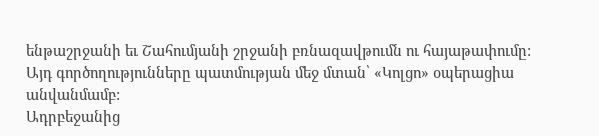ենթաշրջանի եւ Շահումյանի շրջանի բռնազավթումն ու հայաթափումը: Այդ գործողությունները պատմության մեջ մտան՝ «Կոլցո» օպերացիա անվանմամբ:
Ադրբեջանից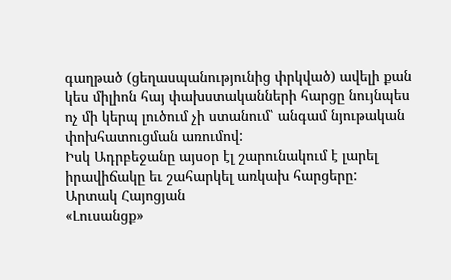գաղթած (ցեղասպանությունից փրկված) ավելի քան կես միլիոն հայ փախստականների հարցը նույնպես ոչ մի կերպ լուծում չի ստանում՝ անգամ նյութական փոխհատուցման առումով:
Իսկ Ադրբեջանը այսօր էլ շարունակում է լարել իրավիճակը եւ շահարկել առկախ հարցերը:
Արտակ Հայոցյան
«Լուսանցք»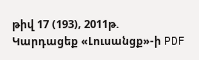թիվ 17 (193), 2011թ.
Կարդացեք «Լուսանցք»-ի PDF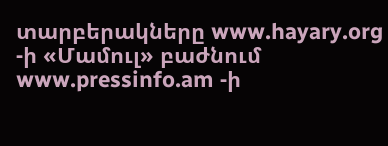տարբերակները www.hayary.org -ի «Մամուլ» բաժնում www.pressinfo.am -ի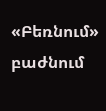«Բեռնում» բաժնում